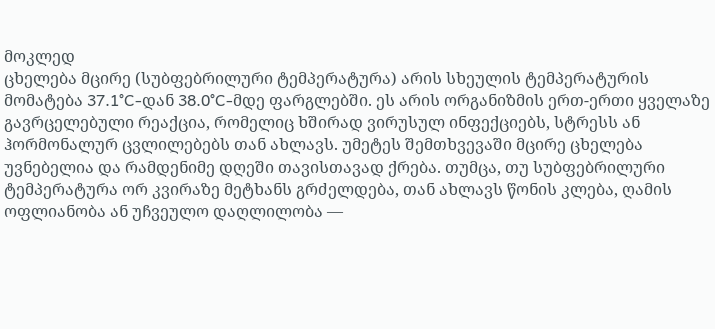მოკლედ
ცხელება მცირე (სუბფებრილური ტემპერატურა) არის სხეულის ტემპერატურის მომატება 37.1°C-დან 38.0°C-მდე ფარგლებში. ეს არის ორგანიზმის ერთ-ერთი ყველაზე გავრცელებული რეაქცია, რომელიც ხშირად ვირუსულ ინფექციებს, სტრესს ან ჰორმონალურ ცვლილებებს თან ახლავს. უმეტეს შემთხვევაში მცირე ცხელება უვნებელია და რამდენიმე დღეში თავისთავად ქრება. თუმცა, თუ სუბფებრილური ტემპერატურა ორ კვირაზე მეტხანს გრძელდება, თან ახლავს წონის კლება, ღამის ოფლიანობა ან უჩვეულო დაღლილობა —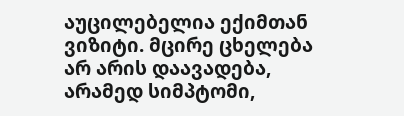აუცილებელია ექიმთან ვიზიტი. მცირე ცხელება არ არის დაავადება, არამედ სიმპტომი,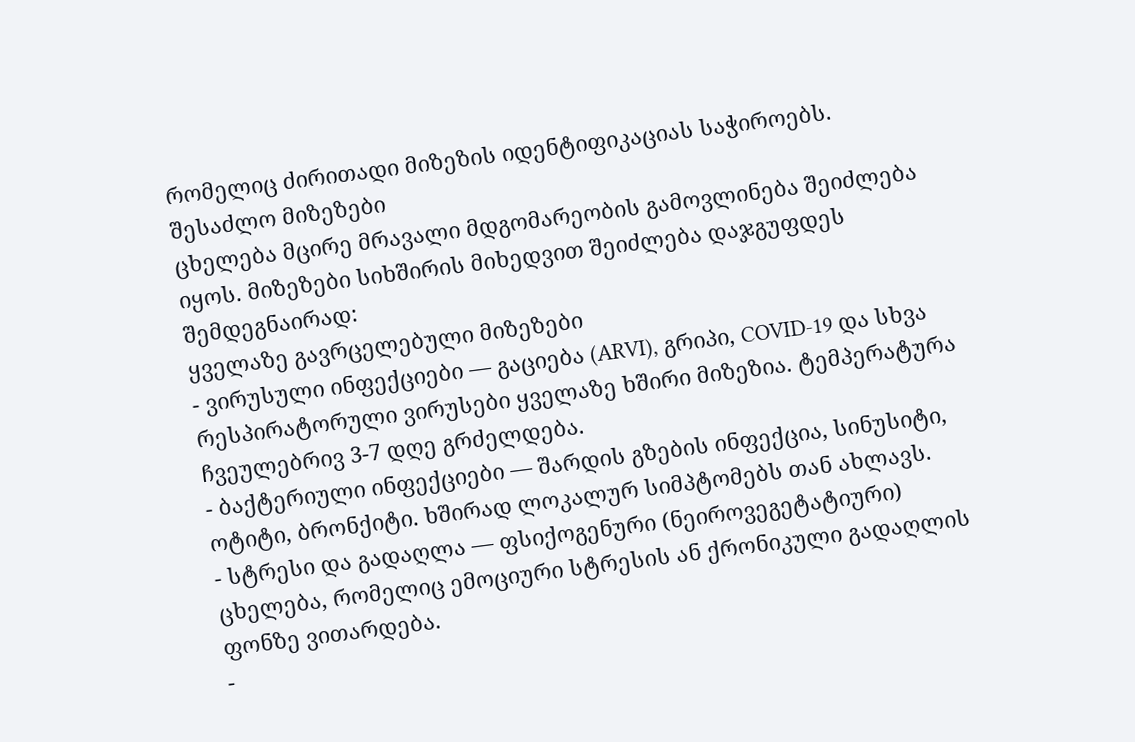რომელიც ძირითადი მიზეზის იდენტიფიკაციას საჭიროებს.
შესაძლო მიზეზები
ცხელება მცირე მრავალი მდგომარეობის გამოვლინება შეიძლება იყოს. მიზეზები სიხშირის მიხედვით შეიძლება დაჯგუფდეს შემდეგნაირად:
ყველაზე გავრცელებული მიზეზები
- ვირუსული ინფექციები — გაციება (ARVI), გრიპი, COVID-19 და სხვა რესპირატორული ვირუსები ყველაზე ხშირი მიზეზია. ტემპერატურა ჩვეულებრივ 3-7 დღე გრძელდება.
- ბაქტერიული ინფექციები — შარდის გზების ინფექცია, სინუსიტი, ოტიტი, ბრონქიტი. ხშირად ლოკალურ სიმპტომებს თან ახლავს.
- სტრესი და გადაღლა — ფსიქოგენური (ნეიროვეგეტატიური) ცხელება, რომელიც ემოციური სტრესის ან ქრონიკული გადაღლის ფონზე ვითარდება.
-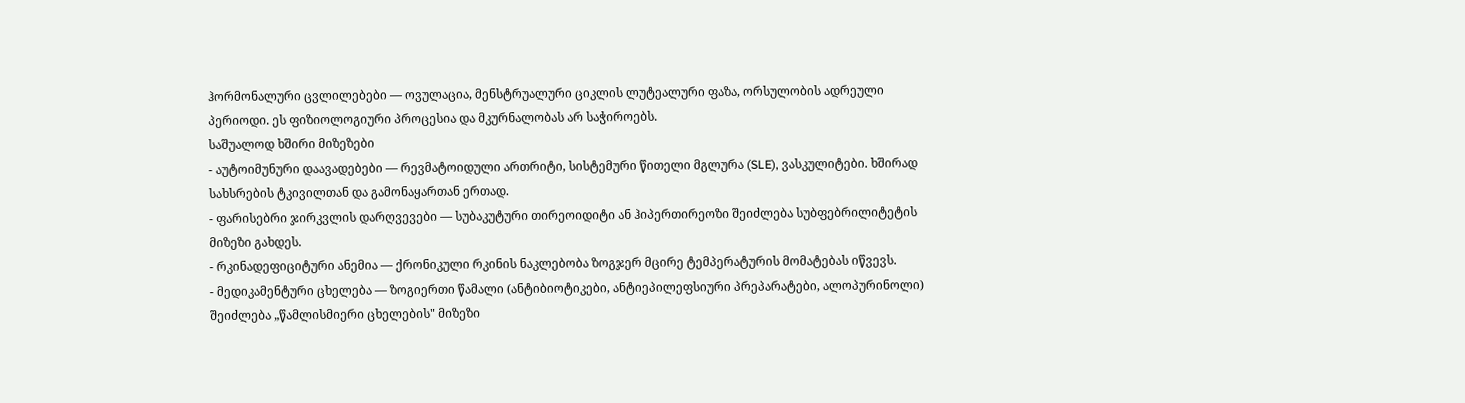ჰორმონალური ცვლილებები — ოვულაცია, მენსტრუალური ციკლის ლუტეალური ფაზა, ორსულობის ადრეული პერიოდი. ეს ფიზიოლოგიური პროცესია და მკურნალობას არ საჭიროებს.
საშუალოდ ხშირი მიზეზები
- აუტოიმუნური დაავადებები — რევმატოიდული ართრიტი, სისტემური წითელი მგლურა (SLE), ვასკულიტები. ხშირად სახსრების ტკივილთან და გამონაყართან ერთად.
- ფარისებრი ჯირკვლის დარღვევები — სუბაკუტური თირეოიდიტი ან ჰიპერთირეოზი შეიძლება სუბფებრილიტეტის მიზეზი გახდეს.
- რკინადეფიციტური ანემია — ქრონიკული რკინის ნაკლებობა ზოგჯერ მცირე ტემპერატურის მომატებას იწვევს.
- მედიკამენტური ცხელება — ზოგიერთი წამალი (ანტიბიოტიკები, ანტიეპილეფსიური პრეპარატები, ალოპურინოლი) შეიძლება „წამლისმიერი ცხელების" მიზეზი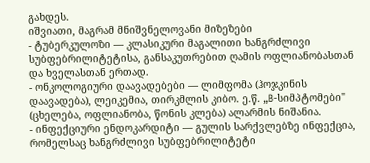გახდეს.
იშვიათი, მაგრამ მნიშვნელოვანი მიზეზები
- ტუბერკულოზი — კლასიკური მაგალითი ხანგრძლივი სუბფებრილიტეტისა, განსაკუთრებით ღამის ოფლიანობასთან და ხველასთან ერთად.
- ონკოლოგიური დაავადებები — ლიმფომა (ჰოჯკინის დაავადება), ლეიკემია, თირკმლის კიბო. ე.წ. „B-სიმპტომები" (ცხელება, ოფლიანობა, წონის კლება) ალარმის ნიშანია.
- ინფექციური ენდოკარდიტი — გულის სარქვლებზე ინფექცია, რომელსაც ხანგრძლივი სუბფებრილიტეტი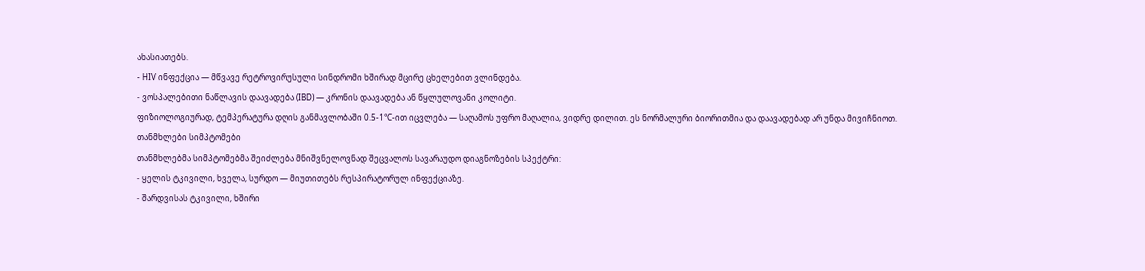ახასიათებს.
- HIV ინფექცია — მწვავე რეტროვირუსული სინდრომი ხშირად მცირე ცხელებით ვლინდება.
- ვოსპალებითი ნაწლავის დაავადება (IBD) — კრონის დაავადება ან წყლულოვანი კოლიტი.
ფიზიოლოგიურად, ტემპერატურა დღის განმავლობაში 0.5-1°C-ით იცვლება — საღამოს უფრო მაღალია, ვიდრე დილით. ეს ნორმალური ბიორითმია და დაავადებად არ უნდა მივიჩნიოთ.
თანმხლები სიმპტომები
თანმხლებმა სიმპტომებმა შეიძლება მნიშვნელოვნად შეცვალოს სავარაუდო დიაგნოზების სპექტრი:
- ყელის ტკივილი, ხველა, სურდო — მიუთითებს რესპირატორულ ინფექციაზე.
- შარდვისას ტკივილი, ხშირი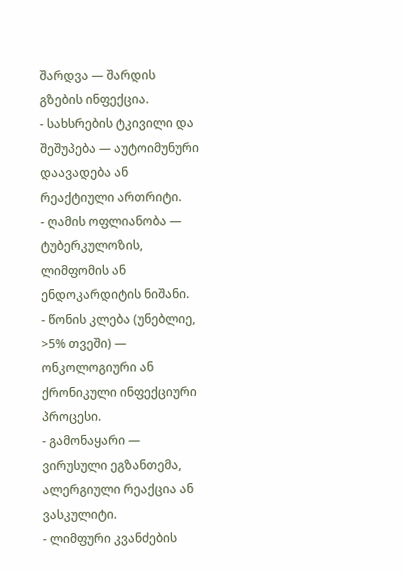შარდვა — შარდის გზების ინფექცია.
- სახსრების ტკივილი და შეშუპება — აუტოიმუნური დაავადება ან რეაქტიული ართრიტი.
- ღამის ოფლიანობა — ტუბერკულოზის, ლიმფომის ან ენდოკარდიტის ნიშანი.
- წონის კლება (უნებლიე, >5% თვეში) — ონკოლოგიური ან ქრონიკული ინფექციური პროცესი.
- გამონაყარი — ვირუსული ეგზანთემა, ალერგიული რეაქცია ან ვასკულიტი.
- ლიმფური კვანძების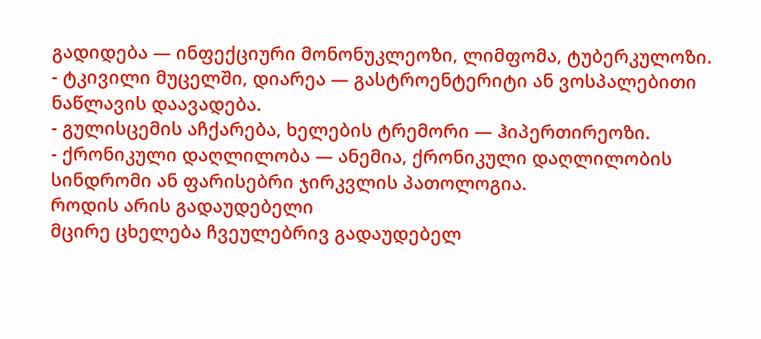გადიდება — ინფექციური მონონუკლეოზი, ლიმფომა, ტუბერკულოზი.
- ტკივილი მუცელში, დიარეა — გასტროენტერიტი ან ვოსპალებითი ნაწლავის დაავადება.
- გულისცემის აჩქარება, ხელების ტრემორი — ჰიპერთირეოზი.
- ქრონიკული დაღლილობა — ანემია, ქრონიკული დაღლილობის სინდრომი ან ფარისებრი ჯირკვლის პათოლოგია.
როდის არის გადაუდებელი
მცირე ცხელება ჩვეულებრივ გადაუდებელ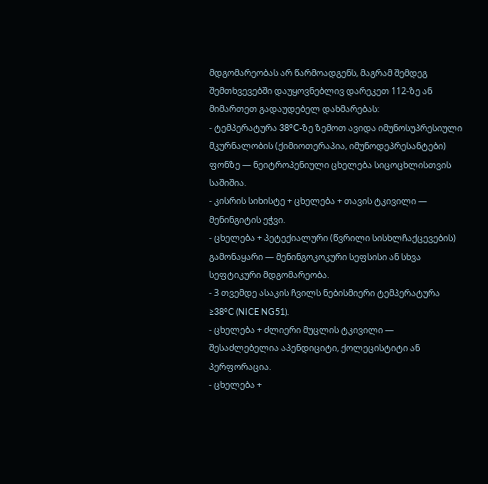მდგომარეობას არ წარმოადგენს, მაგრამ შემდეგ შემთხვევებში დაუყოვნებლივ დარეკეთ 112-ზე ან მიმართეთ გადაუდებელ დახმარებას:
- ტემპერატურა 38°C-ზე ზემოთ ავიდა იმუნოსუპრესიული მკურნალობის (ქიმიოთერაპია, იმუნოდეპრესანტები) ფონზე — ნეიტროპენიული ცხელება სიცოცხლისთვის საშიშია.
- კისრის სიხისტე + ცხელება + თავის ტკივილი — მენინგიტის ეჭვი.
- ცხელება + პეტექიალური (წვრილი სისხლჩაქცევების) გამონაყარი — მენინგოკოკური სეფსისი ან სხვა სეფტიკური მდგომარეობა.
- 3 თვემდე ასაკის ჩვილს ნებისმიერი ტემპერატურა ≥38°C (NICE NG51).
- ცხელება + ძლიერი მუცლის ტკივილი — შესაძლებელია აპენდიციტი, ქოლეცისტიტი ან პერფორაცია.
- ცხელება +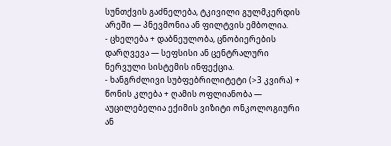სუნთქვის გაძნელება, ტკივილი გულმკერდის არეში — პნევმონია ან ფილტვის ემბოლია.
- ცხელება + დაბნეულობა, ცნობიერების დარღვევა — სეფსისი ან ცენტრალური ნერვული სისტემის ინფექცია.
- ხანგრძლივი სუბფებრილიტეტი (>3 კვირა) + წონის კლება + ღამის ოფლიანობა — აუცილებელია ექიმის ვიზიტი ონკოლოგიური ან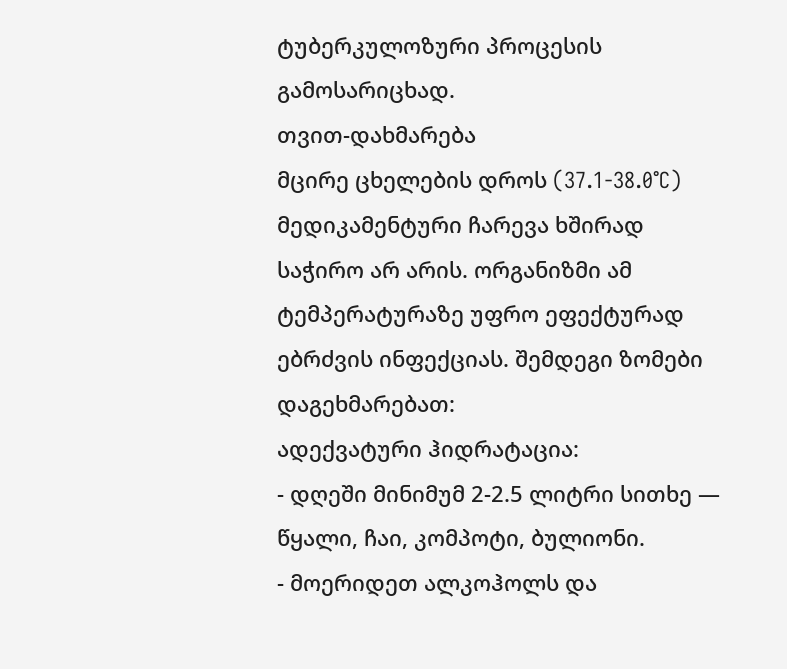ტუბერკულოზური პროცესის გამოსარიცხად.
თვით-დახმარება
მცირე ცხელების დროს (37.1-38.0°C) მედიკამენტური ჩარევა ხშირად საჭირო არ არის. ორგანიზმი ამ ტემპერატურაზე უფრო ეფექტურად ებრძვის ინფექციას. შემდეგი ზომები დაგეხმარებათ:
ადექვატური ჰიდრატაცია:
- დღეში მინიმუმ 2-2.5 ლიტრი სითხე — წყალი, ჩაი, კომპოტი, ბულიონი.
- მოერიდეთ ალკოჰოლს და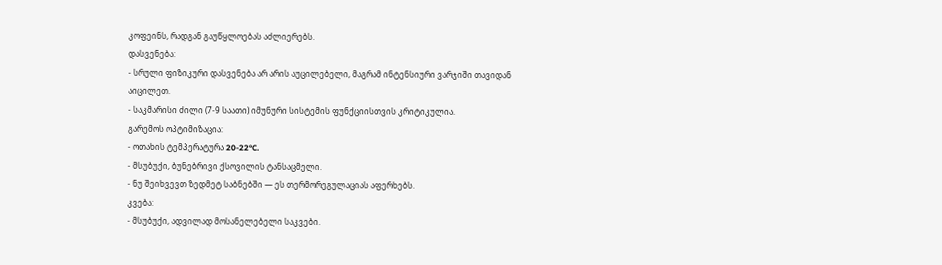კოფეინს, რადგან გაუწყლოებას აძლიერებს.
დასვენება:
- სრული ფიზიკური დასვენება არ არის აუცილებელი, მაგრამ ინტენსიური ვარჯიში თავიდან აიცილეთ.
- საკმარისი ძილი (7-9 საათი) იმუნური სისტემის ფუნქციისთვის კრიტიკულია.
გარემოს ოპტიმიზაცია:
- ოთახის ტემპერატურა 20-22°C.
- მსუბუქი, ბუნებრივი ქსოვილის ტანსაცმელი.
- ნუ შეიხვევთ ზედმეტ საბნებში — ეს თერმორეგულაციას აფერხებს.
კვება:
- მსუბუქი, ადვილად მოსანელებელი საკვები.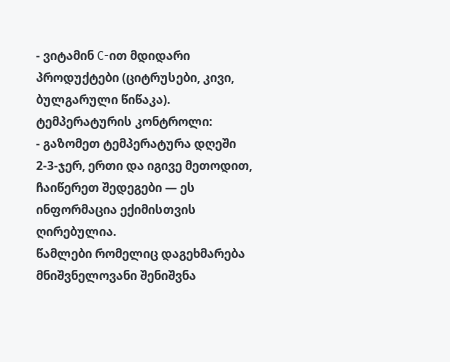- ვიტამინ C-ით მდიდარი პროდუქტები (ციტრუსები, კივი, ბულგარული წიწაკა).
ტემპერატურის კონტროლი:
- გაზომეთ ტემპერატურა დღეში 2-3-ჯერ, ერთი და იგივე მეთოდით, ჩაიწერეთ შედეგები — ეს ინფორმაცია ექიმისთვის ღირებულია.
წამლები რომელიც დაგეხმარება
მნიშვნელოვანი შენიშვნა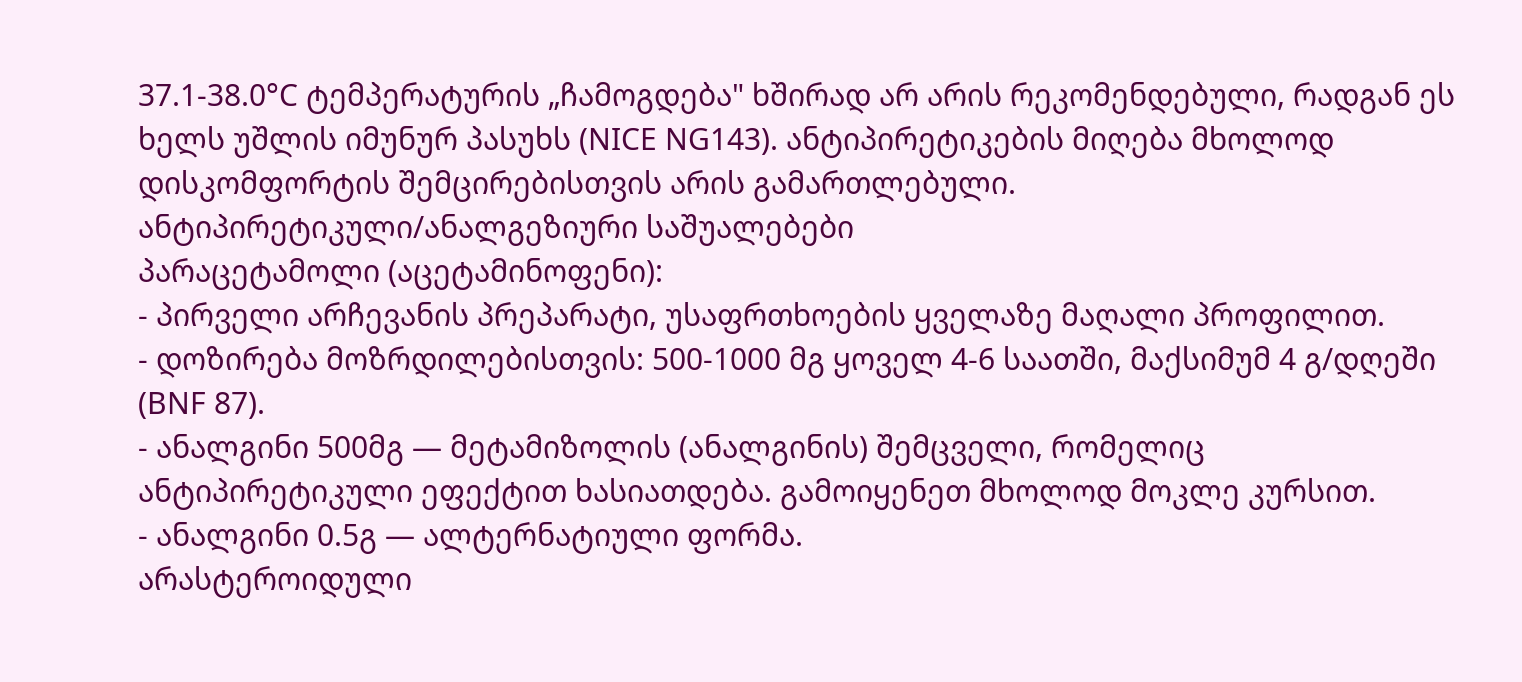37.1-38.0°C ტემპერატურის „ჩამოგდება" ხშირად არ არის რეკომენდებული, რადგან ეს ხელს უშლის იმუნურ პასუხს (NICE NG143). ანტიპირეტიკების მიღება მხოლოდ დისკომფორტის შემცირებისთვის არის გამართლებული.
ანტიპირეტიკული/ანალგეზიური საშუალებები
პარაცეტამოლი (აცეტამინოფენი):
- პირველი არჩევანის პრეპარატი, უსაფრთხოების ყველაზე მაღალი პროფილით.
- დოზირება მოზრდილებისთვის: 500-1000 მგ ყოველ 4-6 საათში, მაქსიმუმ 4 გ/დღეში (BNF 87).
- ანალგინი 500მგ — მეტამიზოლის (ანალგინის) შემცველი, რომელიც ანტიპირეტიკული ეფექტით ხასიათდება. გამოიყენეთ მხოლოდ მოკლე კურსით.
- ანალგინი 0.5გ — ალტერნატიული ფორმა.
არასტეროიდული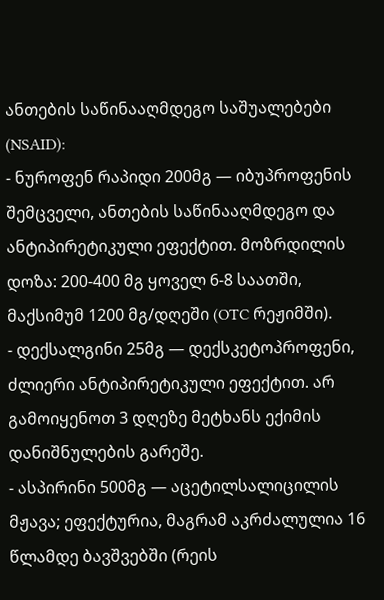ანთების საწინააღმდეგო საშუალებები (NSAID):
- ნუროფენ რაპიდი 200მგ — იბუპროფენის შემცველი, ანთების საწინააღმდეგო და ანტიპირეტიკული ეფექტით. მოზრდილის დოზა: 200-400 მგ ყოველ 6-8 საათში, მაქსიმუმ 1200 მგ/დღეში (OTC რეჟიმში).
- დექსალგინი 25მგ — დექსკეტოპროფენი, ძლიერი ანტიპირეტიკული ეფექტით. არ გამოიყენოთ 3 დღეზე მეტხანს ექიმის დანიშნულების გარეშე.
- ასპირინი 500მგ — აცეტილსალიცილის მჟავა; ეფექტურია, მაგრამ აკრძალულია 16 წლამდე ბავშვებში (რეის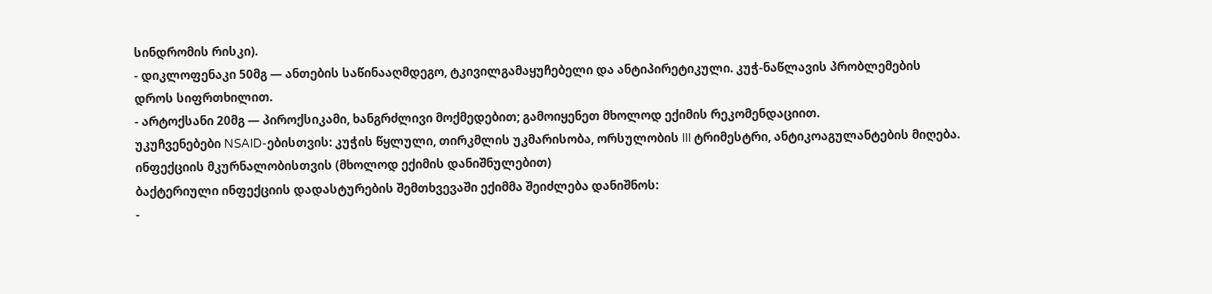სინდრომის რისკი).
- დიკლოფენაკი 50მგ — ანთების საწინააღმდეგო, ტკივილგამაყუჩებელი და ანტიპირეტიკული. კუჭ-ნაწლავის პრობლემების დროს სიფრთხილით.
- არტოქსანი 20მგ — პიროქსიკამი, ხანგრძლივი მოქმედებით; გამოიყენეთ მხოლოდ ექიმის რეკომენდაციით.
უკუჩვენებები NSAID-ებისთვის: კუჭის წყლული, თირკმლის უკმარისობა, ორსულობის III ტრიმესტრი, ანტიკოაგულანტების მიღება.
ინფექციის მკურნალობისთვის (მხოლოდ ექიმის დანიშნულებით)
ბაქტერიული ინფექციის დადასტურების შემთხვევაში ექიმმა შეიძლება დანიშნოს:
-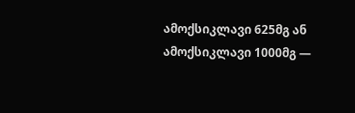ამოქსიკლავი 625მგ ან ამოქსიკლავი 1000მგ —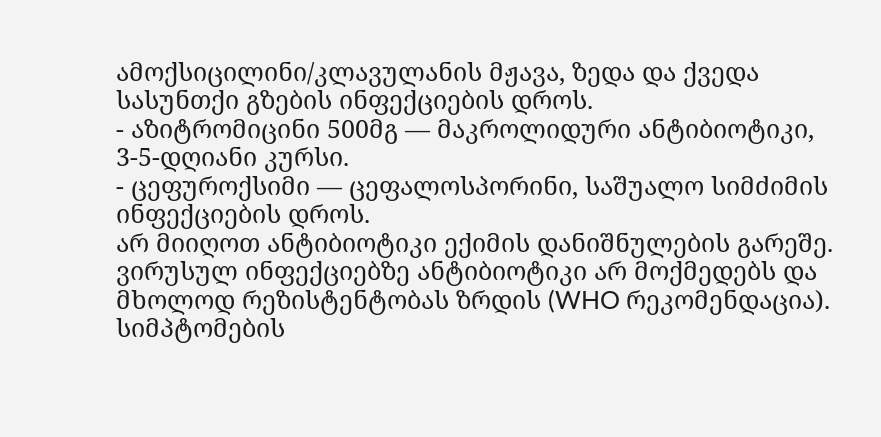ამოქსიცილინი/კლავულანის მჟავა, ზედა და ქვედა სასუნთქი გზების ინფექციების დროს.
- აზიტრომიცინი 500მგ — მაკროლიდური ანტიბიოტიკი, 3-5-დღიანი კურსი.
- ცეფუროქსიმი — ცეფალოსპორინი, საშუალო სიმძიმის ინფექციების დროს.
არ მიიღოთ ანტიბიოტიკი ექიმის დანიშნულების გარეშე. ვირუსულ ინფექციებზე ანტიბიოტიკი არ მოქმედებს და მხოლოდ რეზისტენტობას ზრდის (WHO რეკომენდაცია).
სიმპტომების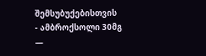შემსუბუქებისთვის
- ამბროქსოლი 30მგ —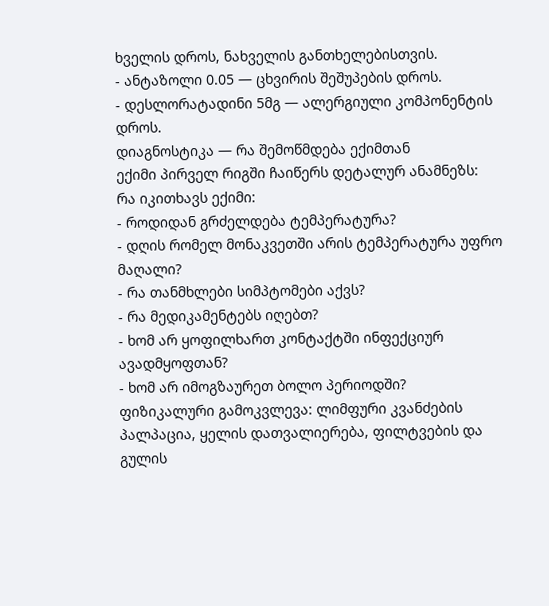ხველის დროს, ნახველის განთხელებისთვის.
- ანტაზოლი 0.05 — ცხვირის შეშუპების დროს.
- დესლორატადინი 5მგ — ალერგიული კომპონენტის დროს.
დიაგნოსტიკა — რა შემოწმდება ექიმთან
ექიმი პირველ რიგში ჩაიწერს დეტალურ ანამნეზს:
რა იკითხავს ექიმი:
- როდიდან გრძელდება ტემპერატურა?
- დღის რომელ მონაკვეთში არის ტემპერატურა უფრო მაღალი?
- რა თანმხლები სიმპტომები აქვს?
- რა მედიკამენტებს იღებთ?
- ხომ არ ყოფილხართ კონტაქტში ინფექციურ ავადმყოფთან?
- ხომ არ იმოგზაურეთ ბოლო პერიოდში?
ფიზიკალური გამოკვლევა: ლიმფური კვანძების პალპაცია, ყელის დათვალიერება, ფილტვების და გულის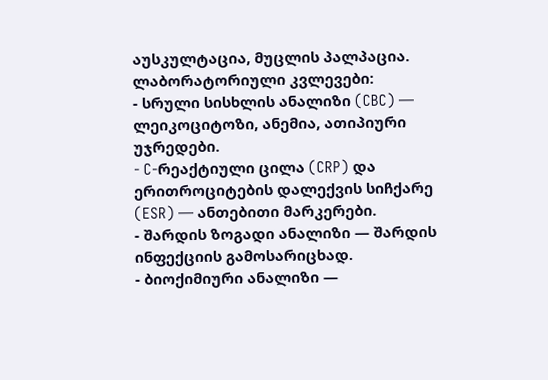აუსკულტაცია, მუცლის პალპაცია.
ლაბორატორიული კვლევები:
- სრული სისხლის ანალიზი (CBC) — ლეიკოციტოზი, ანემია, ათიპიური უჯრედები.
- C-რეაქტიული ცილა (CRP) და ერითროციტების დალექვის სიჩქარე (ESR) — ანთებითი მარკერები.
- შარდის ზოგადი ანალიზი — შარდის ინფექციის გამოსარიცხად.
- ბიოქიმიური ანალიზი —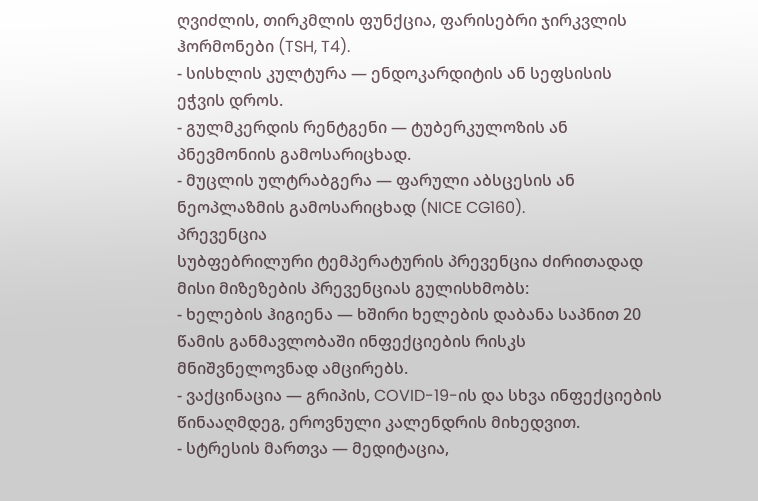ღვიძლის, თირკმლის ფუნქცია, ფარისებრი ჯირკვლის ჰორმონები (TSH, T4).
- სისხლის კულტურა — ენდოკარდიტის ან სეფსისის ეჭვის დროს.
- გულმკერდის რენტგენი — ტუბერკულოზის ან პნევმონიის გამოსარიცხად.
- მუცლის ულტრაბგერა — ფარული აბსცესის ან ნეოპლაზმის გამოსარიცხად (NICE CG160).
პრევენცია
სუბფებრილური ტემპერატურის პრევენცია ძირითადად მისი მიზეზების პრევენციას გულისხმობს:
- ხელების ჰიგიენა — ხშირი ხელების დაბანა საპნით 20 წამის განმავლობაში ინფექციების რისკს მნიშვნელოვნად ამცირებს.
- ვაქცინაცია — გრიპის, COVID-19-ის და სხვა ინფექციების წინააღმდეგ, ეროვნული კალენდრის მიხედვით.
- სტრესის მართვა — მედიტაცია,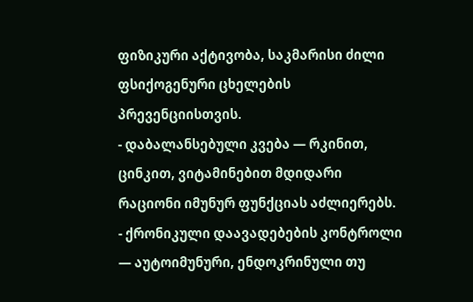ფიზიკური აქტივობა, საკმარისი ძილი ფსიქოგენური ცხელების პრევენციისთვის.
- დაბალანსებული კვება — რკინით, ცინკით, ვიტამინებით მდიდარი რაციონი იმუნურ ფუნქციას აძლიერებს.
- ქრონიკული დაავადებების კონტროლი — აუტოიმუნური, ენდოკრინული თუ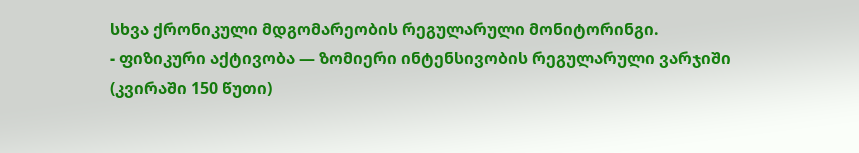სხვა ქრონიკული მდგომარეობის რეგულარული მონიტორინგი.
- ფიზიკური აქტივობა — ზომიერი ინტენსივობის რეგულარული ვარჯიში (კვირაში 150 წუთი)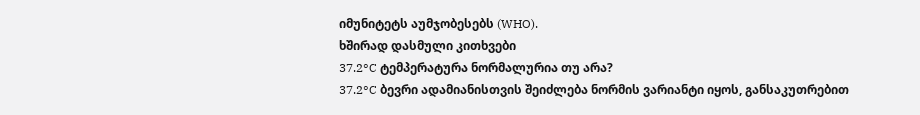იმუნიტეტს აუმჯობესებს (WHO).
ხშირად დასმული კითხვები
37.2°C ტემპერატურა ნორმალურია თუ არა?
37.2°C ბევრი ადამიანისთვის შეიძლება ნორმის ვარიანტი იყოს, განსაკუთრებით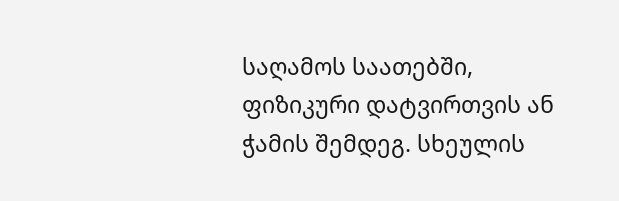საღამოს საათებში, ფიზიკური დატვირთვის ან ჭამის შემდეგ. სხეულის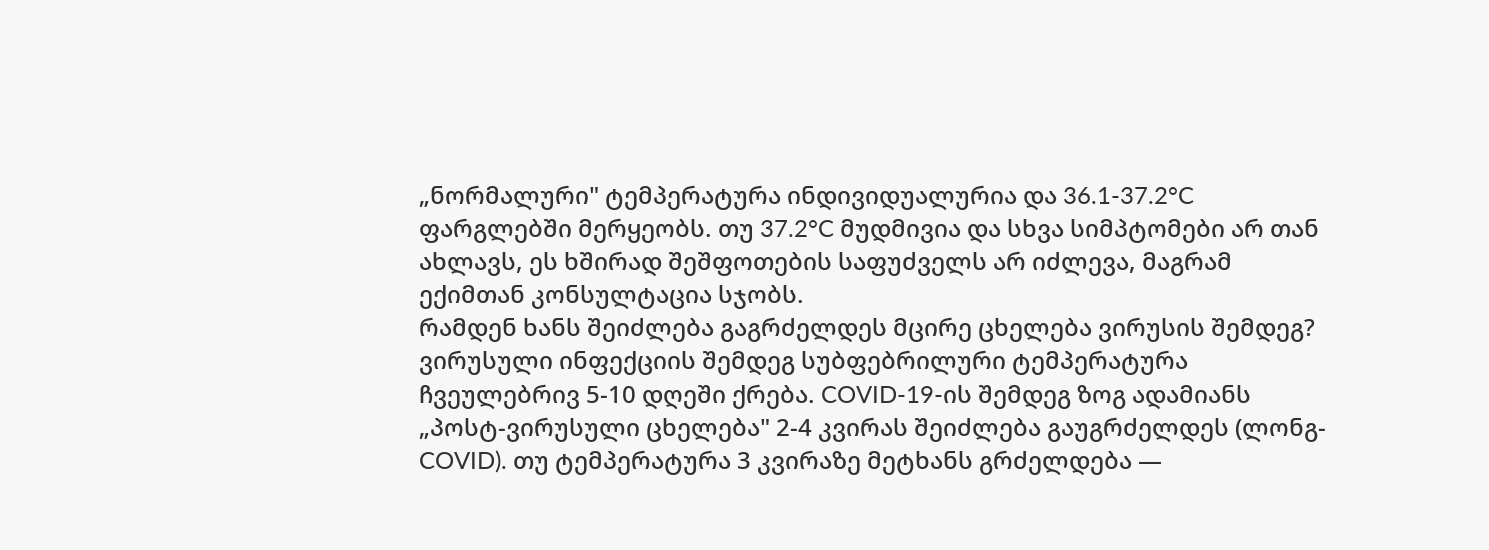„ნორმალური" ტემპერატურა ინდივიდუალურია და 36.1-37.2°C ფარგლებში მერყეობს. თუ 37.2°C მუდმივია და სხვა სიმპტომები არ თან ახლავს, ეს ხშირად შეშფოთების საფუძველს არ იძლევა, მაგრამ ექიმთან კონსულტაცია სჯობს.
რამდენ ხანს შეიძლება გაგრძელდეს მცირე ცხელება ვირუსის შემდეგ?
ვირუსული ინფექციის შემდეგ სუბფებრილური ტემპერატურა ჩვეულებრივ 5-10 დღეში ქრება. COVID-19-ის შემდეგ ზოგ ადამიანს „პოსტ-ვირუსული ცხელება" 2-4 კვირას შეიძლება გაუგრძელდეს (ლონგ-COVID). თუ ტემპერატურა 3 კვირაზე მეტხანს გრძელდება —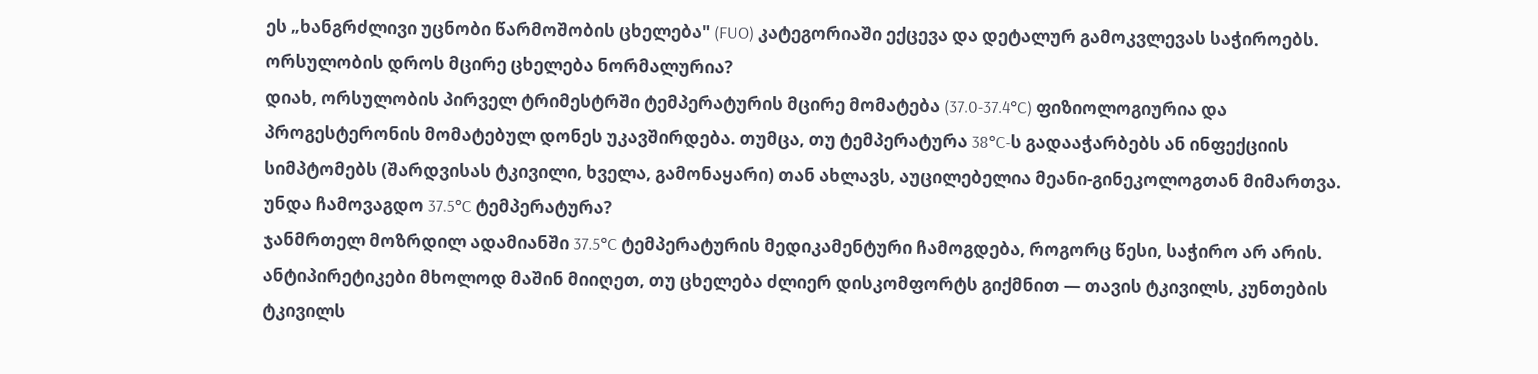ეს „ხანგრძლივი უცნობი წარმოშობის ცხელება" (FUO) კატეგორიაში ექცევა და დეტალურ გამოკვლევას საჭიროებს.
ორსულობის დროს მცირე ცხელება ნორმალურია?
დიახ, ორსულობის პირველ ტრიმესტრში ტემპერატურის მცირე მომატება (37.0-37.4°C) ფიზიოლოგიურია და პროგესტერონის მომატებულ დონეს უკავშირდება. თუმცა, თუ ტემპერატურა 38°C-ს გადააჭარბებს ან ინფექციის სიმპტომებს (შარდვისას ტკივილი, ხველა, გამონაყარი) თან ახლავს, აუცილებელია მეანი-გინეკოლოგთან მიმართვა.
უნდა ჩამოვაგდო 37.5°C ტემპერატურა?
ჯანმრთელ მოზრდილ ადამიანში 37.5°C ტემპერატურის მედიკამენტური ჩამოგდება, როგორც წესი, საჭირო არ არის. ანტიპირეტიკები მხოლოდ მაშინ მიიღეთ, თუ ცხელება ძლიერ დისკომფორტს გიქმნით — თავის ტკივილს, კუნთების ტკივილს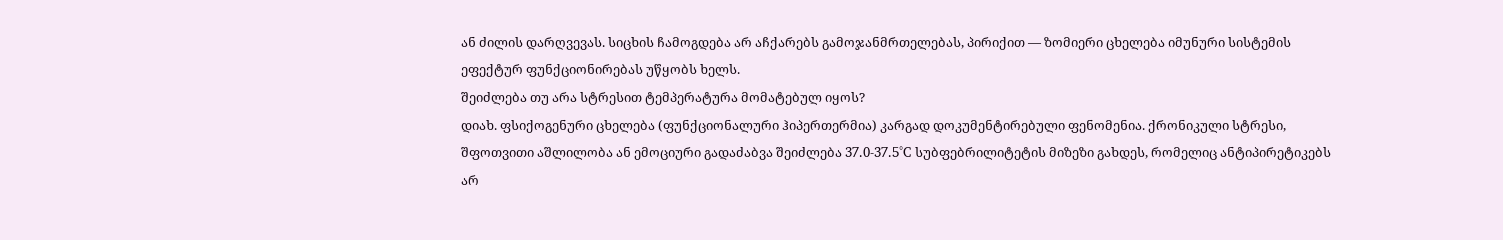ან ძილის დარღვევას. სიცხის ჩამოგდება არ აჩქარებს გამოჯანმრთელებას, პირიქით — ზომიერი ცხელება იმუნური სისტემის ეფექტურ ფუნქციონირებას უწყობს ხელს.
შეიძლება თუ არა სტრესით ტემპერატურა მომატებულ იყოს?
დიახ. ფსიქოგენური ცხელება (ფუნქციონალური ჰიპერთერმია) კარგად დოკუმენტირებული ფენომენია. ქრონიკული სტრესი, შფოთვითი აშლილობა ან ემოციური გადაძაბვა შეიძლება 37.0-37.5°C სუბფებრილიტეტის მიზეზი გახდეს, რომელიც ანტიპირეტიკებს არ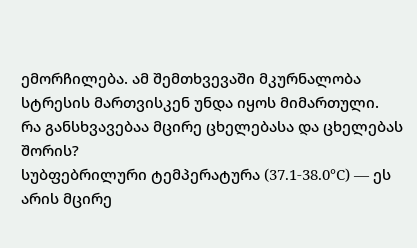ემორჩილება. ამ შემთხვევაში მკურნალობა სტრესის მართვისკენ უნდა იყოს მიმართული.
რა განსხვავებაა მცირე ცხელებასა და ცხელებას შორის?
სუბფებრილური ტემპერატურა (37.1-38.0°C) — ეს არის მცირე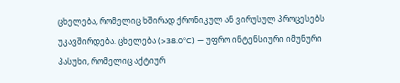ცხელება, რომელიც ხშირად ქრონიკულ ან ვირუსულ პროცესებს უკავშირდება. ცხელება (>38.0°C) — უფრო ინტენსიური იმუნური პასუხი, რომელიც აქტიურ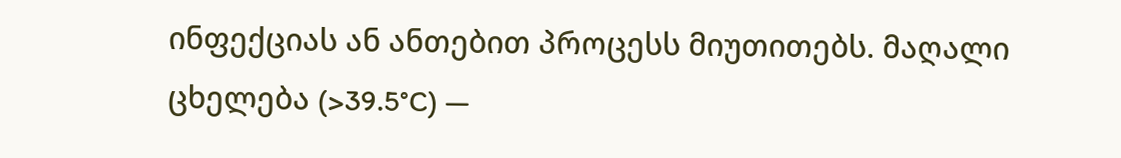ინფექციას ან ანთებით პროცესს მიუთითებს. მაღალი ცხელება (>39.5°C) —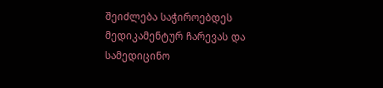შეიძლება საჭიროებდეს მედიკამენტურ ჩარევას და სამედიცინო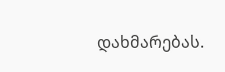დახმარებას.